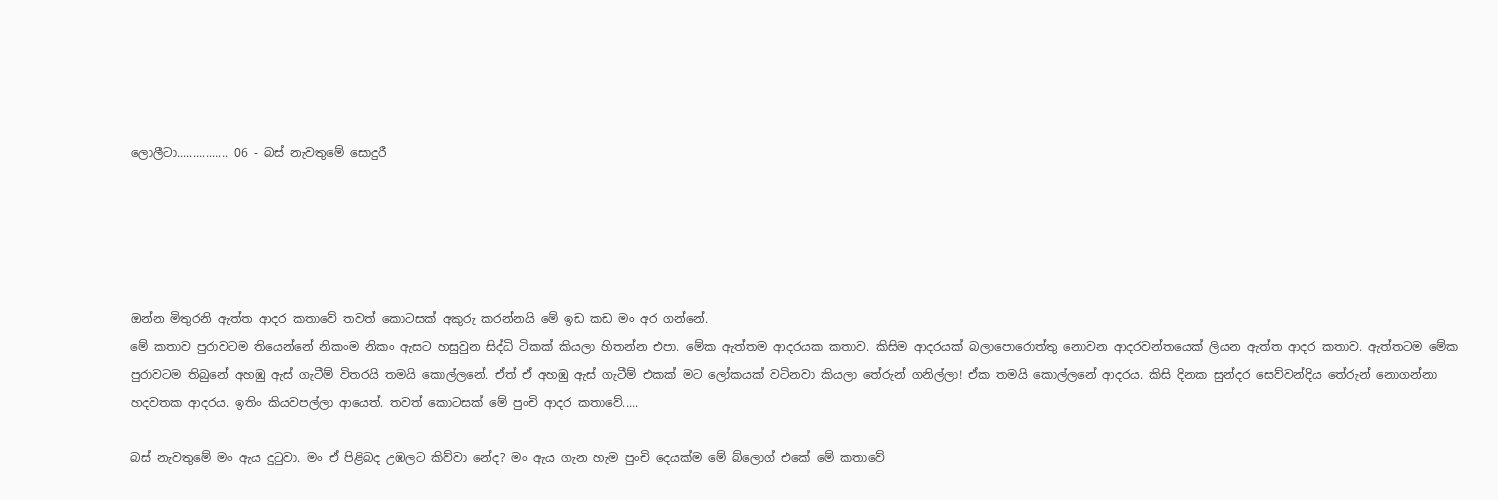ලොලීටා................ 06 - බස් නැවතුමේ සොදුරී





ඔන්න මිතුරනි ඇත්ත ආදර කතාවේ තවත් කොටසක් අකුරු කරන්නයි මේ ඉඩ කඩ මං අර ගන්නේ.
මේ කතාව පුරාවටම තියෙන්නේ නිකංම නිකං ඇසට හසුවුන සිද්ධි ටිකක් කියලා හිතන්න එපා. මේක ඇත්තම ආදරයක කතාව. කිසිම ආදරයක් බලාපොරොත්තු නොවන ආදරවන්තයෙක් ලියන ඇත්ත ආදර කතාව. ඇත්තටම මේක පුරාවටම තිබුනේ අහඹු ඇස් ගැටීම් විතරයි තමයි කොල්ලනේ. ඒත් ඒ අහඹු ඇස් ගැටීම් එකක් මට ලෝකයක් වටිනවා කියලා තේරුන් ගනිල්ලා! ඒක තමයි කොල්ලනේ ආදරය. කිසි දිනක සුන්දර සෙව්වන්දිය තේරුන් නොගන්නා හදවතක ආදරය. ඉතිං කියවපල්ලා ආයෙත්. තවත් කොටසක් මේ පුංචි ආදර කතාවේ.....

බස් නැවතුමේ මං ඇය දුටුවා. මං ඒ පිළිබද උඹලට කිව්වා නේද? මං ඇය ගැන හැම පුංචි දෙයක්ම මේ බ්ලොග් එකේ මේ කතාවේ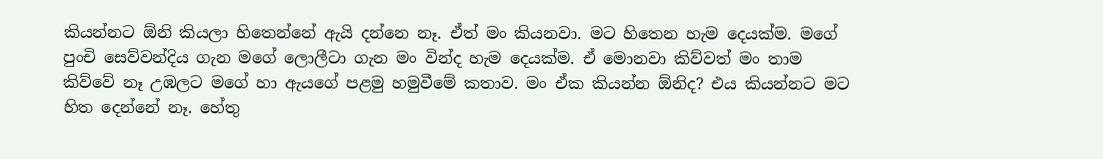කියන්නට ඕනි කියලා හිතෙන්නේ ඇයි දන්නෙ නෑ. ඒත් මං කියනවා. මට හිතෙන හැම දෙයක්ම. මගේ පුංචි සෙව්වන්දිය ගැන මගේ ලොලීටා ගැන මං වින්ද හැම දෙයක්ම. ඒ මොනවා කිව්වත් මං තාම කිව්වේ නෑ උඹලට මගේ හා ඇයගේ පළමු හමුවීමේ කතාව. මං ඒක කියන්න ඕනිද? එය කියන්නට මට හිත දෙන්නේ නෑ. හේතු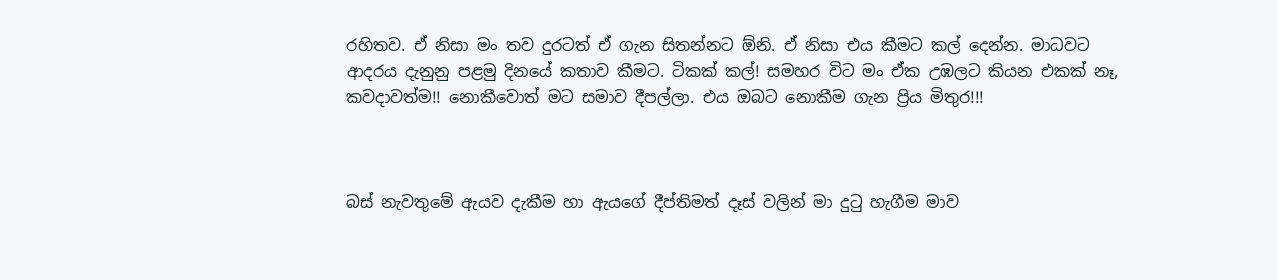රහිතව. ඒ නිසා මං තව දුරටත් ඒ ගැන සිතන්නට ඕනි. ඒ නිසා එය කීමට කල් දෙන්න. මාධවට ආද‍රය දැනුනු පළමු දිනයේ කතාව කීමට. ටිකක් කල්! සමහර විට මං ඒක උඹලට කියන එකක් නෑ, කවදාවත්ම!! නොකීවොත් මට සමාව දීපල්ලා. එය ඔබට නොකීම ගැන ප්‍රිය මිතුර!!!



බස් නැවතුමේ ඇයව දැකීම හා ඇයගේ දීප්තිමත් දෑස් වලින් මා දුටු හැගීම මාව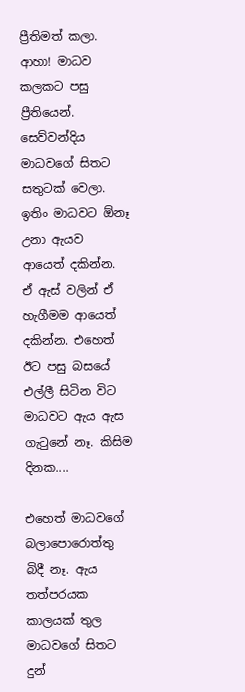ප්‍රීතිමත් කලා. ආහා! මාධව කලකට පසු ප්‍රීතියෙන්. සෙව්වන්දිය මාධවගේ සිතට සතුටක් වෙලා. ඉතිං මාධවට ඕනෑ උනා ඇයව ආයෙත් දකින්න. ඒ ඇස් වලින් ඒ හැගීමම ආයෙත් දකින්න. එහෙත් ඊට පසු බසයේ එල්ලී සිටින විට මාධවට ඇය ඇස ගැටුනේ නෑ. කිසිම දිනක....

එහෙත් මාධවගේ බලාපොරොත්තු බිදී නෑ. ඇය තත්පරයක කාලයක් තුල මාධවගේ සිතට දුන්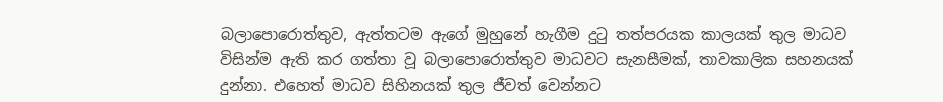බලාපොරොත්තුව, ඇත්තටම ඇගේ මුහුනේ හැගීම දුටු තත්පරයක කාලයක් තුල මාධව විසින්ම ඇති කර ගත්තා වූ බලාපොරොත්තුව මාධවට සැනසීමක්, තාවකාලික සහනයක් දුන්නා. එහෙත් මාධව සිහිනයක් තුල ජීවත් වෙන්නට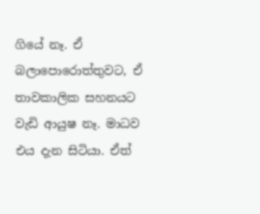ගියේ නෑ. ඒ බලාපොරොත්තුවට, ඒ තාවකාලික සහනයට වැඩි ආයුෂ නෑ. මාධව එය දැන සිටියා. ඒත්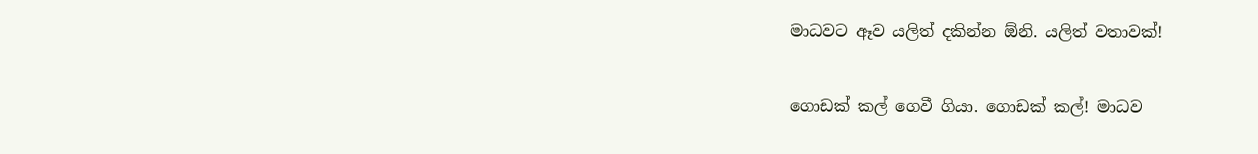මාධවට ඈව යලිත් දකින්න ඕනි. යලිත් වතාවක්!


ගොඩක් කල් ගෙවී ගියා. ගොඩක් කල්! මාධව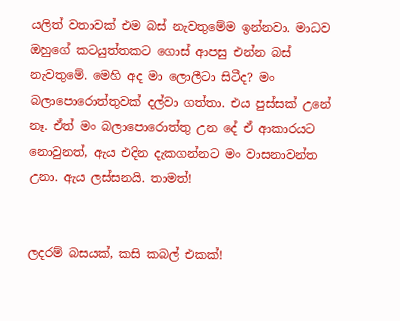යලිත් වතාවක් එම බස් නැවතුමේම ඉන්නවා. මාධව ඔහුගේ කටයුත්තකට ගොස් ආපසු එන්න බස් නැවතුමේ. මෙහි අද මා ලොලීටා සිටීද? මං බලාපොරොත්තුවක් දල්වා ගත්තා. එය පුස්සක් උනේ නෑ. ඒත් මං බලාපොරොත්තු උන දේ ඒ ආකාරයට නොවුනත්, ඇය එදින දැකගන්නට මං වාසනාවන්ත උනා. ඇය ලස්සනයි. තාමත්!


ලදරම් බසයක්, කසි කබල් එකක්!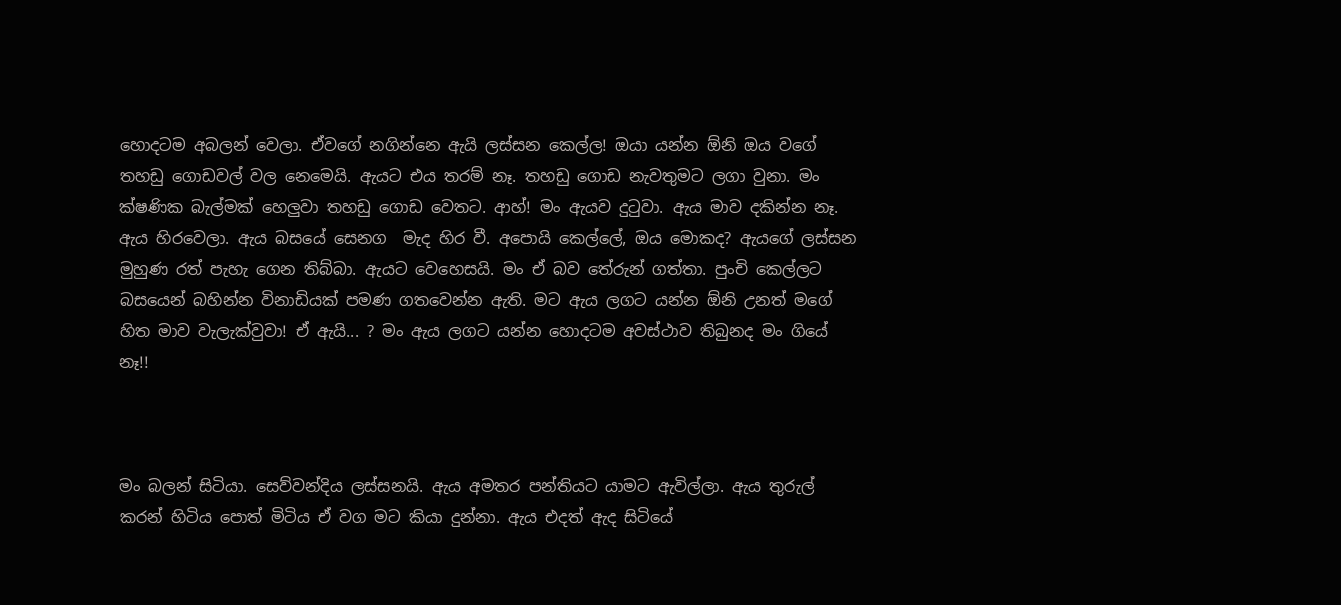හොදටම අබලන් වෙලා. ඒවගේ නගින්නෙ ඇයි ලස්සන කෙල්ල! ඔයා යන්න ඕනි ඔය වගේ තහඩු ගොඩවල් වල නෙමෙයි. ඇයට එය තරම් නෑ. තහඩු ගොඩ නැවතුමට ලගා වුනා. මං ක්ෂණික බැල්මක් හෙලුවා තහඩු ගොඩ වෙතට. ආහ්! මං ඇයව දුටුවා. ඇය මාව දකින්න නෑ. ඇය හිරවෙලා. ඇය බසයේ සෙනග  මැද හිර වී. අපොයි කෙල්ලේ, ඔය මොකද? ඇයගේ ලස්සන මුහුණ රත් පැහැ ගෙන තිබ්බා. ඇයට වෙහෙසයි. මං ඒ බව තේරුන් ගත්තා. පුංචි කෙල්ලට බසයෙන් බහින්න විනාඩියක් පමණ ගතවෙන්න ඇති. මට ඇය ලගට යන්න ඕනි උනත් මගේ හිත මාව වැලැක්වුවා! ඒ ඇයි... ? මං ඇය ලගට යන්න හොදටම අවස්ථාව තිබුනද මං ගියේ නෑ!!



මං බලන් සිටියා. සෙව්වන්දිය ලස්සනයි. ඇය අමතර පන්තියට යාමට ඇවිල්ලා. ඇය තුරුල් කරන් හිටිය පොත් මිටිය ඒ වග මට කියා දුන්නා. ඇය එදත් ඇද සිටියේ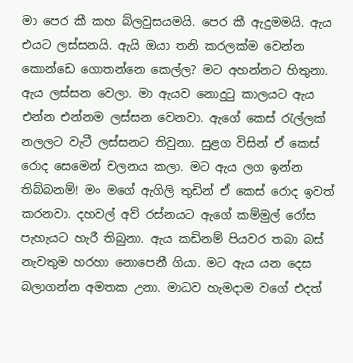මා පෙර කී කහ බ්ලවුසයමයි. පෙර කී ඇදුමමයි. ඇය එයට ලස්සනයි. ඇයි ඔයා තනි කරලක්ම වෙන්න කොන්ඩෙ ගොතන්නෙ කෙල්ල? මට අහන්නට හිතුනා. ඇය ලස්සන වෙලා. මා ඇයව නොදුටු කාලයට ඇය එන්න එන්නම ලස්සන වෙනවා. ඇගේ කෙස් රැල්ලක් නලලට වැටී ලස්සනට තිවුනා. සුළග විසින් ඒ කෙස් රොද සෙමෙන් චලනය කලා. මට ඇය ලග ඉන්න තිබ්බනම්! මං මගේ ඇගිලි තුඩින් ඒ කෙස් රොද ඉවත් කරනවා. දහවල් අව් රස්නයට ඇගේ කම්මුල් රෝස පැහැයට හැරී තිබුනා. ඇය කඩිනම් පියවර තබා බස් නැවතුම හරහා නොපෙනී ගියා. මට ඇය යන දෙස බලාගන්න අමතක උනා. මාධව හැමදාම වගේ එදත්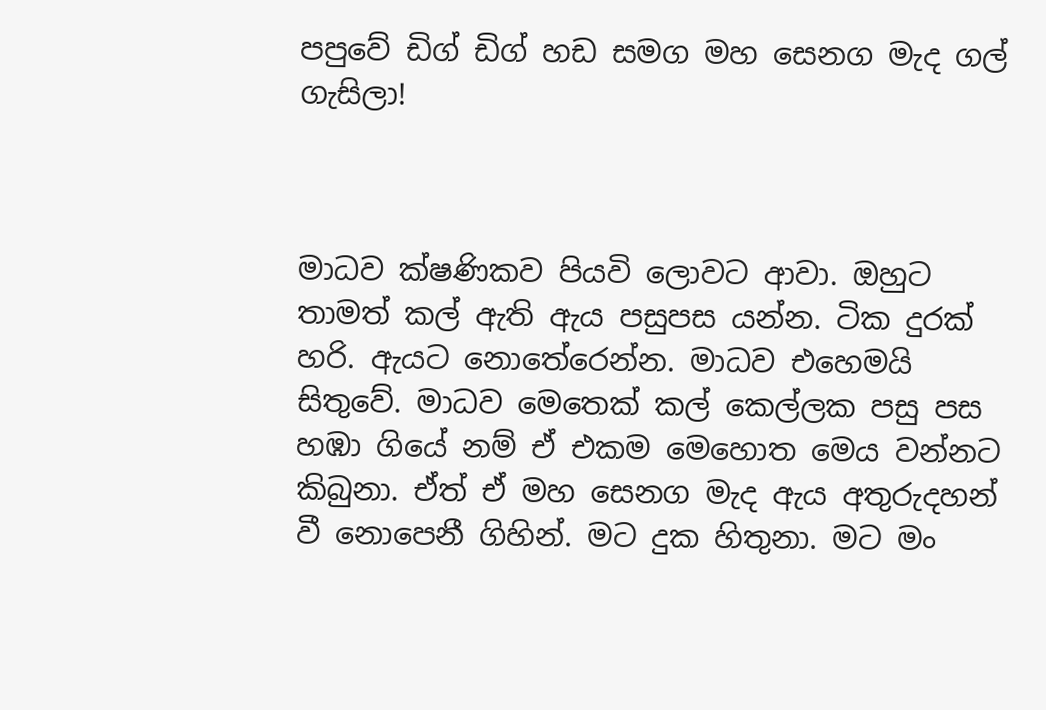පපුවේ ඩිග් ඩිග් හඩ සමග මහ සෙනග මැද ගල් ගැසිලා!



මාධව ක්ෂණිකව පියවි ලොවට ආවා. ඔහුට තාමත් කල් ඇති ඇය පසුපස යන්න. ටික දුරක් හරි. ඇයට නොතේරෙන්න. මාධව එහෙමයි සිතුවේ. මාධව මෙතෙක් කල් කෙල්ලක පසු පස හඹා ගියේ නම් ඒ එකම මෙහොත මෙය වන්නට කිබුනා. ඒත් ඒ මහ සෙනග මැද ඇය අතුරුදහන් වී නොපෙනී ගිහින්. මට දුක හිතුනා. මට මං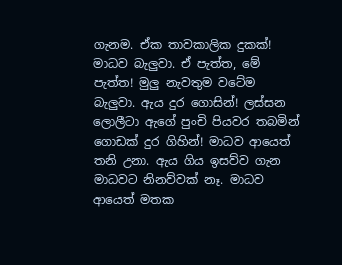ගැනම. ඒක තාවකාලික දුකක්! මාධව බැලුවා. ඒ පැත්ත, මේ පැත්ත! මුලු නැවතුම වටේම බැලුවා. ඇය දුර ගොසින්! ලස්සන ලොලීටා ඇගේ පුංචි පියවර තබමින් ගොඩක් දුර ගිහින්! මාධව ආයෙත් තනි උනා. ඇය ගිය ඉසව්ව ගැන මාධවට නිනව්වක් නෑ. මාධව ආයෙත් මතක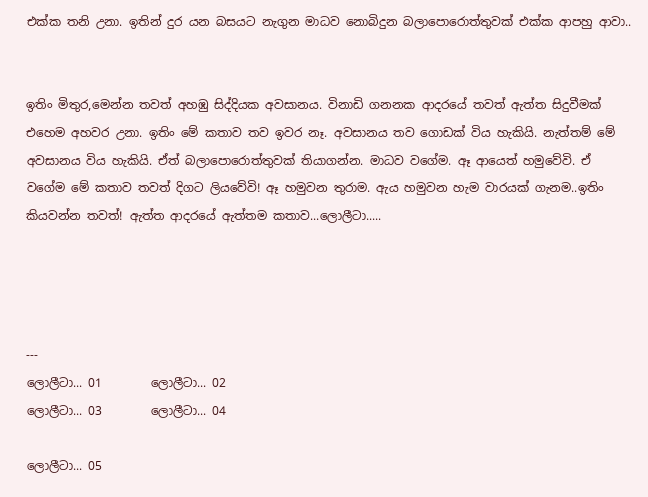එක්ක තනි උනා. ඉතින් දුර යන බසයට නැගුන මාධව නොබිදුන බලාපොරොත්තුවක් එක්ක ආපහු ආවා..


ඉතිං මිතුර,මෙන්න තවත් අහඹු සිද්දියක අවසානය. විනාඩි ගනනක ආදරයේ තවත් ඇත්ත සිදුවීමක් එහෙම අහවර උනා. ඉතිං මේ කතාව තව ඉවර නෑ. අවසානය තව ගොඩක් විය හැකියි. නැත්තම් මේ අවසානය විය හැකියි. ඒත් බලාපොරොත්තුවක් තියාගන්න. මාධව වගේම. ඈ ආයෙත් හමුවේවි. ඒ වගේම මේ කතාව තවත් දිගට ලියවේවි! ඈ හමුවන තුරාම. ඇය හමුවන හැම වාරයක් ගැනම..ඉතිං කියවන්න තවත්! ඇත්ත ආදරයේ ඇත්තම කතාව...ලොලීටා.....




---
ලොලීටා... 01        ලොලීටා... 02
ලොලීටා... 03        ලොලීටා... 04

ලොලීටා... 05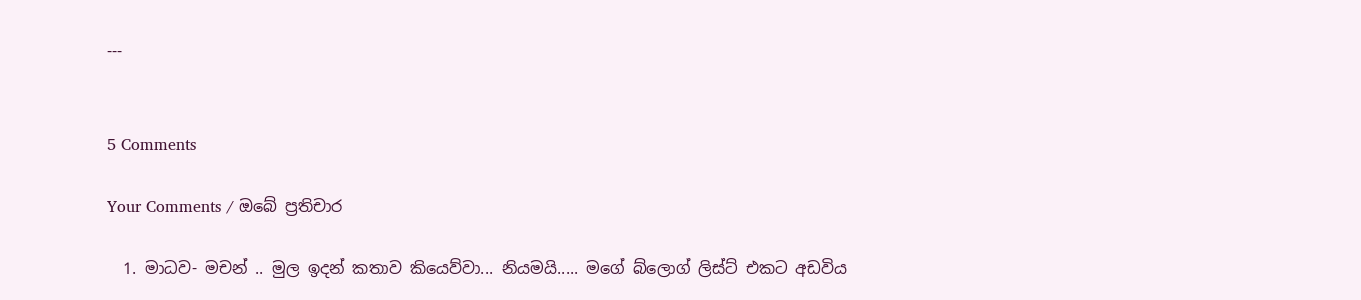---


5 Comments

Your Comments / ඔබේ ප්‍රතිචාර

  1. මාධව- මචන් .. මුල ඉදන් කතාව කියෙව්වා... නියමයි..... මගේ බ්ලොග් ලිස්ට් එකට අඩවිය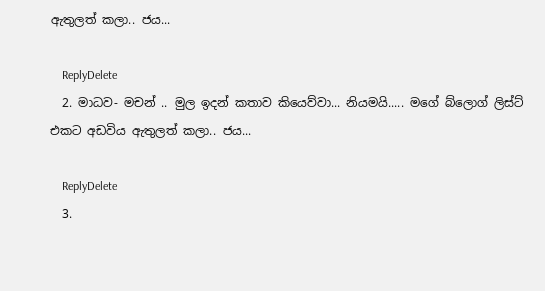ඇතුලත් කලා.. ජය...

    ReplyDelete
  2. මාධව- මචන් .. මුල ඉදන් කතාව කියෙව්වා... නියමයි..... මගේ බ්ලොග් ලිස්ට් එකට අඩවිය ඇතුලත් කලා.. ජය...

    ReplyDelete
  3.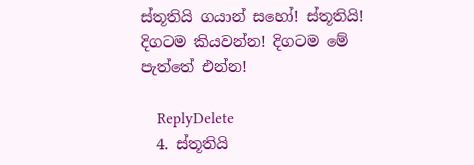ස්තූතියි ගයාන් සහෝ! ස්තූතියි! දිගටම කියවන්න! දිගටම මේ පැත්තේ එන්න!

    ReplyDelete
  4. ස්තූතියි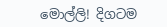මොල්ලි! දිගටම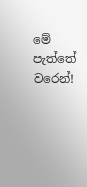මේ පැත්තේ වරෙන්!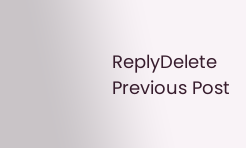ReplyDelete
Previous Post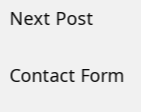Next Post

Contact Form